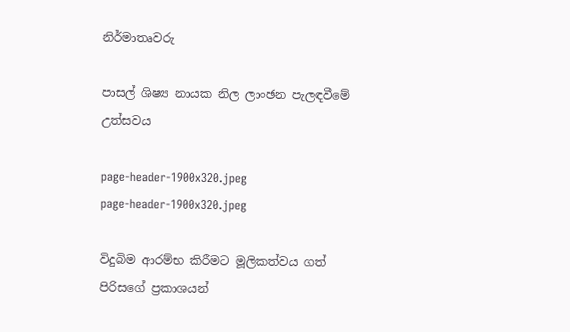නිර්මාතෘවරු

පාසල් ශිෂ්‍ය නායක නිල ලාංඡන පැලඳවීමේ උත්සවය

page-header-1900x320.jpeg
page-header-1900x320.jpeg

විදුබිම ආරම්භ කිරීමට මූලිකත්වය ගත් පිරිසගේ ප්‍රකාශයන්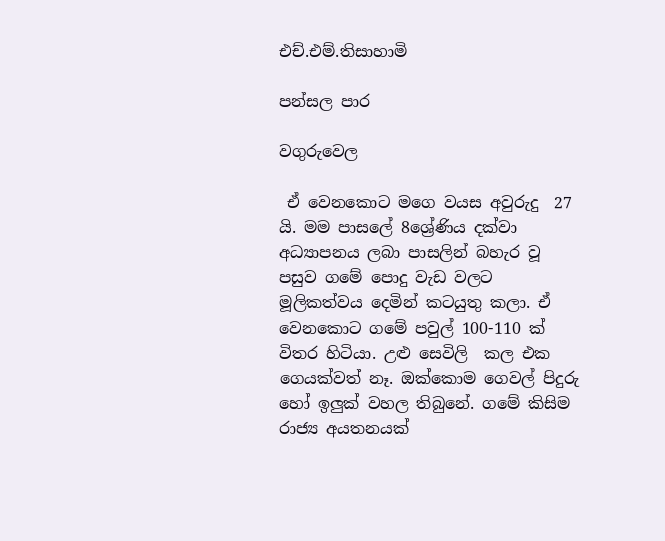එච්.එම්.තිසාහාමි

පන්සල පාර

වගුරුවෙල

 ඒ වෙනකොට මගෙ වයස අවුරුදු  27 යි. මම පාසලේ 8ශ්‍රේණිය දක්වා අධ්‍යාපනය ලබා පාසලින් බහැර වූ පසුව ගමේ පොදු වැඩ වලට මූලිකත්වය දෙමින් කටයුතු කලා. ඒ වෙනකොට ගමේ පවුල් 100-110 ක් විතර හිටියා. උළු සෙවිලි  කල එක ගෙයක්වත් නෑ. ඔක්කොම ගෙවල් පිදුරු හෝ ඉලුක් වහල තිබුනේ. ගමේ කිසිම රාජ්‍ය අයතනයක්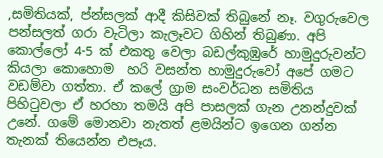,සමිතියක්, ප්න්සලක් ආදී කිසිවක් තිබුනේ නෑ. වගුරුවෙල පන්සලත් ගරා වැටිලා කැලෑවට ගිහින් තිබුණා. අපි කොල්ලෝ 4-5 ක් එකතු වෙලා බඩල්කුඹුරේ හාමුදුරුවන්ට කියලා කොහොම  හරි වසන්ත හාමුදුරුවෝ අපේ ගමට වඩම්වා ගත්තා. ඒ කලේ ග්‍රාම සංවර්ධන සමිතිය පිහිටුවලා ඒ හරහා තමයි අපි පාසලක් ගැන උනන්දුවක් උනේ. ගමේ මොනවා නැතත් ළමයින්ට ඉගෙන ගන්න තැනක් තියෙන්න එපෑය.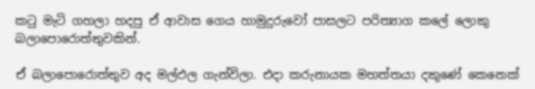කටු මැටි ගහලා හදපු ඒ ආවාස ගෙය හාමුදුරුවෝ පාසලට පරිත්‍යාග කලේ ලොකු බලාපොරොත්තුවකින්.

ඒ බලාපොරොත්තුව අද මල්ඵල ගැන්විලා. එදා කරුනායක මහත්තයා දකුණේ කෙනෙක්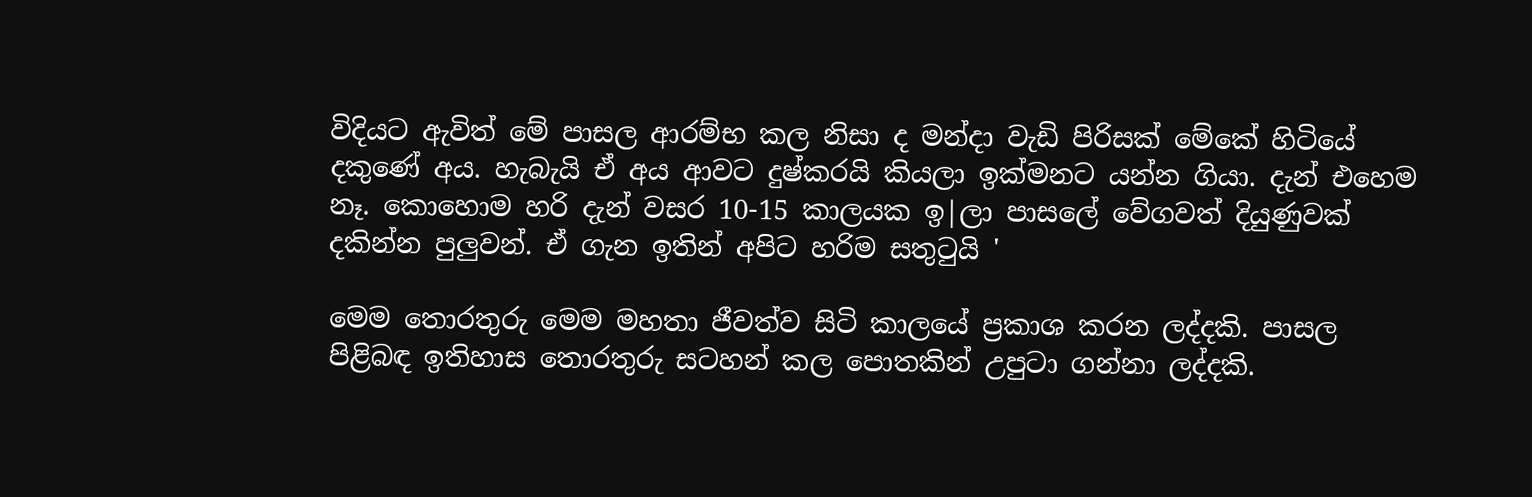විදියට ඇවිත් මේ පාසල ආරම්භ කල නිසා ද මන්දා වැඩි පිරිසක් මේකේ හිටියේ දකුණේ අය. හැබැයි ඒ අය ආවට දුෂ්කරයි කියලා ඉක්මනට යන්න ගියා. දැන් එහෙම නෑ. කොහොම හරි දැන් වසර 10-15 කාලයක ඉ|ලා පාසලේ වේගවත් දියුණුවක් දකින්න පුලුවන්. ඒ ගැන ඉතින් අපිට හරිම සතුටුයි '

මෙම තොරතුරු මෙම මහතා ජීවත්ව සිටි කාලයේ ප්‍රකාශ කරන ලද්දකි. පාසල පිළිබඳ ඉතිහාස තොරතුරු සටහන් කල පොතකින් උපුටා ගන්නා ලද්දකි.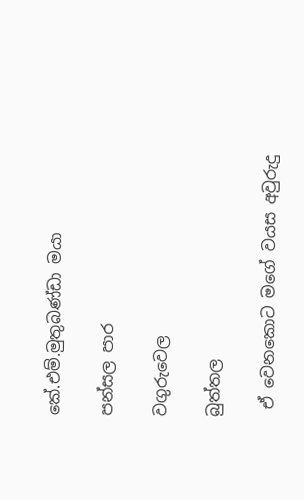කේ.එම්.මුතුබණ්ඩා මයා

පන්සල පාර

වගුරුවෙල

බුත්තල

 ඒ වෙනකොට මගේ වයස අවුරුදු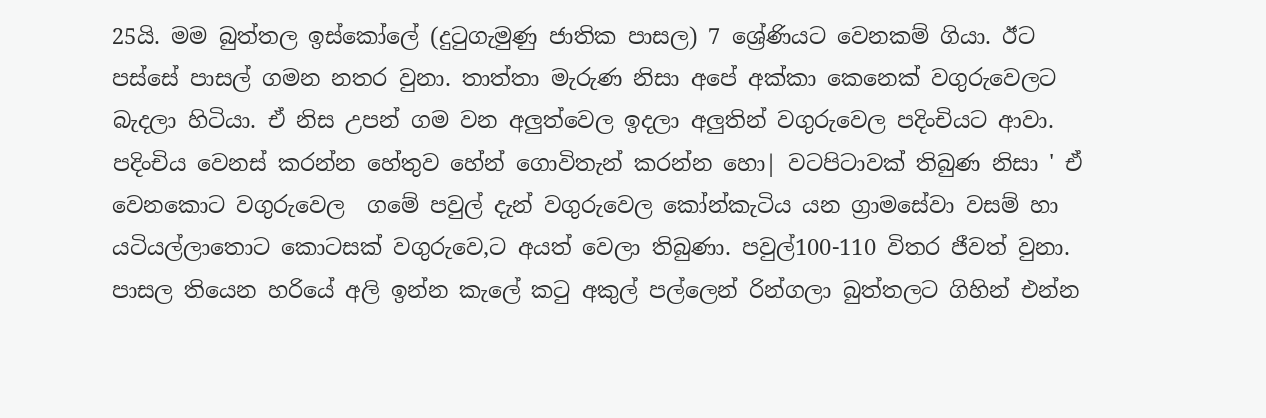25යි. මම බුත්තල ඉස්කෝලේ (දුටුගැමුණු ජාතික පාසල) 7 ශ්‍රේණියට වෙනකම් ගියා. ඊට පස්සේ පාසල් ගමන නතර වුනා. තාත්තා මැරුණ නිසා අපේ අක්කා කෙනෙක් වගුරුවෙලට බැදලා හිටියා. ඒ නිස උපන් ගම වන අලුත්වෙල ඉදලා අලුතින් වගුරුවෙල පදිංචියට ආවා. පදිංචිය වෙනස් කරන්න හේතුව හේන් ගොවිතැන් කරන්න හො| වටපිටාවක් තිබුණ නිසා ' ඒ වෙනකොට වගුරුවෙල  ගමේ පවුල් දැන් වගුරුවෙල කෝන්කැටිය යන ග්‍රාමසේවා වසම් හා යටියල්ලාතොට කොටසක් වගුරුවෙ,ට අයත් වෙලා තිබුණා. පවුල්100-110 විතර ජීවත් වුනා. පාසල තියෙන හරියේ අලි ඉන්න කැලේ කටු අකුල් පල්ලෙන් රින්ගලා බුත්තලට ගිහින් එන්න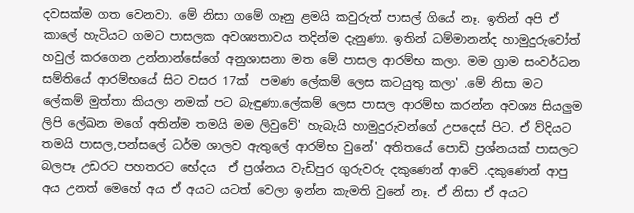දවසක්ම ගත වෙනවා. මේ නිසා ගමේ ගෑනු ළමයි කවුරුත් පාසල් ගියේ නෑ. ඉතින් අපි ඒ කාලේ හැටියට ගමට පාසලක අවශ්‍යතාවය තදින්ම දැනුණා. ඉතින් ධම්මානන්ද හාමුදුරුවෝත් හවුල් කරගෙන උන්නාන්සේගේ අනුශාසනා මත මේ පාසල ආරම්භ කලා. මම ග්‍රාම සංවර්ධන සම්තියේ ආරම්භයේ සිට වසර 17ක්  පමණ ලේකම් ලෙස කටයුතු කලා' .මේ නිසා මට ලේකම් මුත්තා කියලා නමක් පට බැඳුණා.ලේකම් ලෙස පාසල ආරම්භ කරන්න අවශ්‍ය සියලුම ලිපි ලේඛන මගේ අතින්ම තමයි මම ලිවුවේ' හැබැයි හාමුදුරුවන්ගේ උපදෙස් පිට. ඒ ව්දියට තමයි පාසල,පන්සලේ ධර්ම ශාලව ඇතුලේ ආරම්භ වුනේ' අතිතයේ පොඩි ප්‍රශ්නයක් පාසලට බලපෑ උඩරට පහතරට භේදය  ඒ ප්‍රශ්නය වැඩිපුර ගුරුවරු දකුණෙන් ආවේ .දකුණෙන් ආපු අය උනත් මෙහේ අය ඒ අයට යටත් වෙලා ඉන්න කැමති වුනේ නෑ. ඒ නිසා ඒ අයට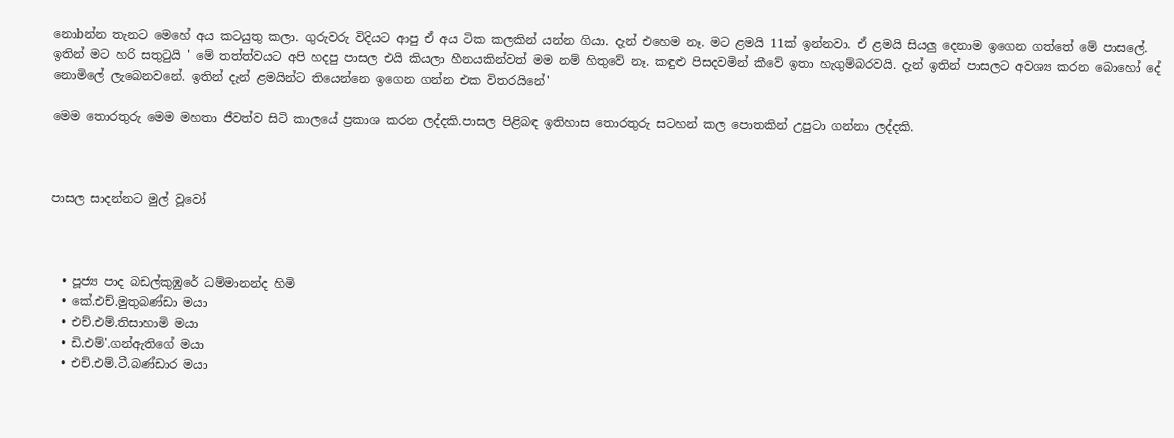නොbන්න තැනට මෙහේ අය කටයුතු කලා. ගුරුවරු විදියට ආපු ඒ අය ටික කලකින් යන්න ගියා. දැන් එහෙම නෑ. මට ළමයි 11ක් ඉන්නවා. ඒ ළමයි සියලු දෙනාම ඉගෙන ගත්තේ මේ පාසලේ. ඉතින් මට හරි සතුටුයි ' මේ තත්ත්වයට අපි හදපු පාසල එයි කියලා හීනයකින්වත් මම නම් හිතුවේ නෑ. කඳුළු පිසදවමින් කීවේ ඉතා හැගුම්බරවයි. දැන් ඉතින් පාසලට අවශ්‍ය කරන බොහෝ දේ නොමිලේ ලැබෙනවනේ. ඉතින් දැන් ළමයින්ට තියෙන්නෙ ඉගෙන ගන්න එක විතරයිනේ'

මෙම තොරතුරු මෙම මහතා ජීවත්ව සිටි කාලයේ ප්‍රකාශ කරන ලද්දකි.පාසල පිළිබඳ ඉතිහාස තොරතුරු සටහන් කල පොතකින් උපුටා ගන්නා ලද්දකි.



පාසල සාදන්නට මුල් වූවෝ



  • පූජ්‍ය පාද බඩල්කුඹුරේ ධම්මානන්ද හිමි
  • කේ.එච්.මුතුබණ්ඩා මයා
  • එච්.එම්.තිසාහාමි මයා
  • ඩි.එම්'.ගන්ඇතිගේ මයා
  • එච්.එම්.ටී.බණ්ඩාර මයා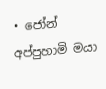• ජෝන් අප්පුහාමි මයා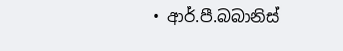• ආර්.පී.බබානිස්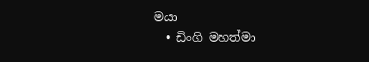මයා
  • ඩිංගි මහත්මා